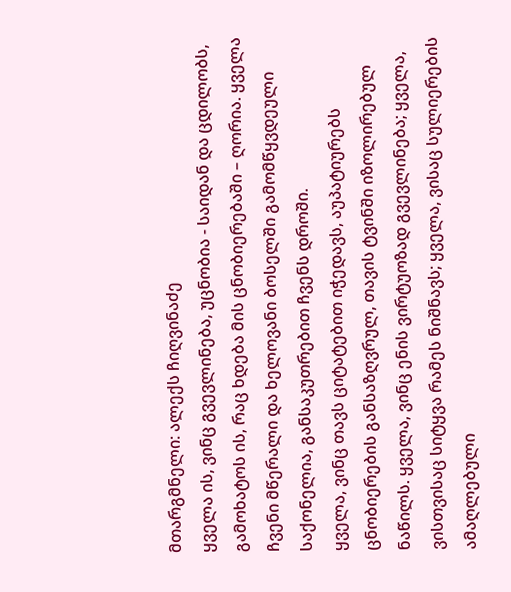მთარგმნელი: ალექს ჩიღვინაძე
ყველა ის, ვინც გვევლინება, უცნობია - საიდან და ცდილობს, გამოხატოს ის, რაც ხდება მის ცნობიერებაში – ღორია. ყველა ჩვენი მწერალი და ხელოვანი ბოსელში გამომწყვდეული საქონელია, განსაკუთრებით ჩვენს დროში.
ყველა, ვინც თავს ციტატებით იჭედავს, აუპატიურებს ცნობიერების განსაზღვრულ, თავის ტვინში იზოლირებულ ნაწილს. ყველა, ვინც ენის ვირტუოზად გვევლინება; ყველა, ვისთვისაც სიტყვა რამეს ნიშნავს; ყველა, ვისაც სულიერების ამაღლებული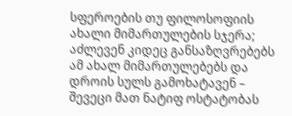სფეროების თუ ფილოსოფიის ახალი მიმართულების სჯერა; აძლევენ კიდეც განსაზღვრებებს ამ ახალ მიმართულებებს და დროის სულს გამოხატავენ – შევეცი მათ ნატიფ ოსტატობას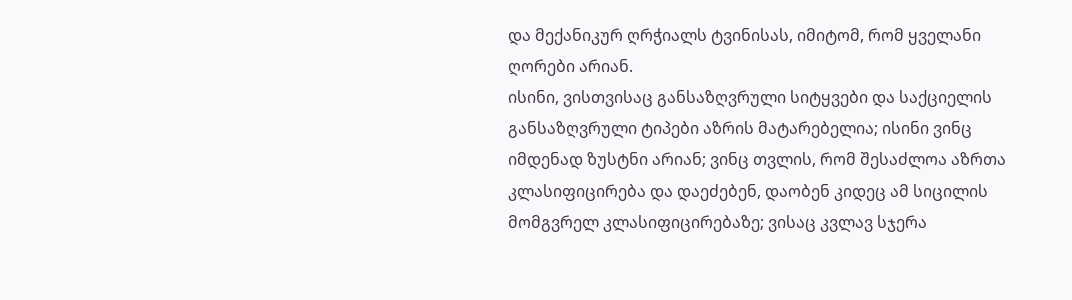და მექანიკურ ღრჭიალს ტვინისას, იმიტომ, რომ ყველანი ღორები არიან.
ისინი, ვისთვისაც განსაზღვრული სიტყვები და საქციელის განსაზღვრული ტიპები აზრის მატარებელია; ისინი ვინც იმდენად ზუსტნი არიან; ვინც თვლის, რომ შესაძლოა აზრთა კლასიფიცირება და დაეძებენ, დაობენ კიდეც ამ სიცილის მომგვრელ კლასიფიცირებაზე; ვისაც კვლავ სჯერა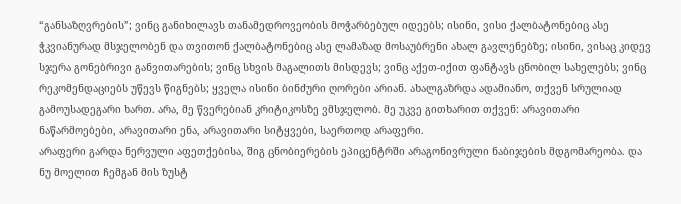“განსაზღვრების”; ვინც განიხილავს თანამედროვეობის მოჭარბებულ იდეებს; ისინი, ვისი ქალბატონებიც ასე ჭკვიანურად მსჯელობენ და თვითონ ქალბატონებიც ასე ლამაზად მოსაუბრენი ახალ გავლენებზე; ისინი, ვისაც კიდევ სჯერა გონებრივი განვითარების; ვინც სხვის მაგალითს მისდევს; ვინც აქეთ-იქით ფანტავს ცნობილ სახელებს; ვინც რეკომენდაციებს უწევს წიგნებს; ყველა ისინი ბინძური ღორები არიან. ახალგაზრდა ადამიანო, თქვენ სრულიად გამოუსადეგარი ხართ. არა, მე წვერებიან კრიტიკოსზე ვმსჯელობ. მე უკვე გითხარით თქვენ: არავითარი ნაწარმოებები, არავითარი ენა, არავითარი სიტყვები, საერთოდ არაფერი.
არაფერი გარდა ნერვული აფეთქებისა, შიგ ცნობიერების ეპიცენტრში არაგონივრული ნაბიჯების მდგომარეობა. და ნუ მოელით ჩემგან მის ზუსტ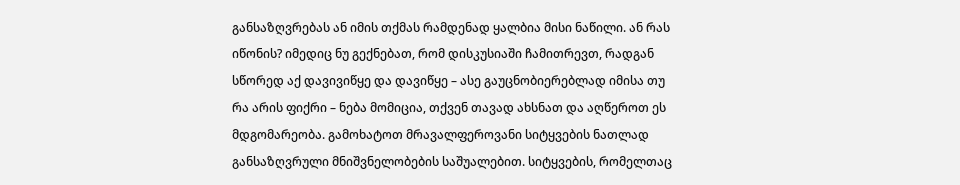განსაზღვრებას ან იმის თქმას რამდენად ყალბია მისი ნაწილი. ან რას იწონის? იმედიც ნუ გექნებათ, რომ დისკუსიაში ჩამითრევთ, რადგან სწორედ აქ დავივიწყე და დავიწყე – ასე გაუცნობიერებლად იმისა თუ რა არის ფიქრი – ნება მომიცია, თქვენ თავად ახსნათ და აღწეროთ ეს მდგომარეობა. გამოხატოთ მრავალფეროვანი სიტყვების ნათლად განსაზღვრული მნიშვნელობების საშუალებით. სიტყვების, რომელთაც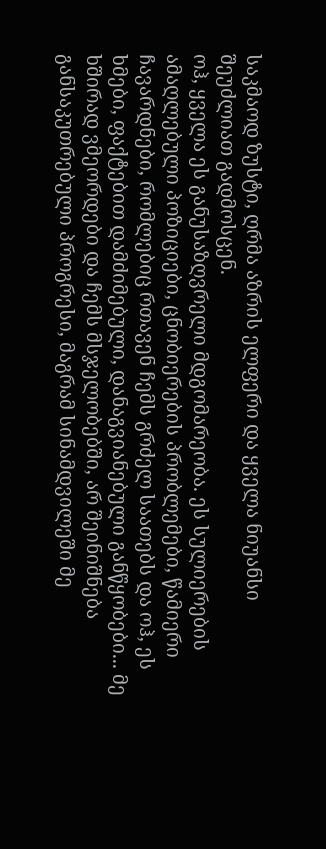საკმაოდ ზუსტი, ღრმა აზრის ელფერი და ყველა ნიუანსი შეუძლიათ გადმოსცენ.
ოჰ, ყველა ეს განუსაზღვრელი მდგომარეობა. ეს სულიერების ამაღლებული პოზიციები, ცნობიერების პრობლემები, წამიერი ჩავარდნები, რომლებიც რთავენ ჩემს გრძელ საათებს და ოჰ, ეს ხმები, ფაქტებით დამძიმებული, დანაგვიანებული განწყობები... მე ხშირად ვმეორდები და ჩემს მსჯელობებში, არ შეინიშნება განსაკუთრებული პროგრესი, მაგრამ სინამდვილეში მე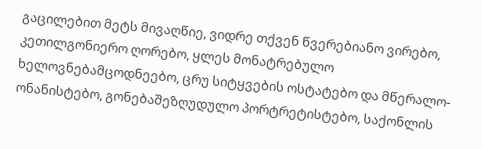გაცილებით მეტს მივაღწიე, ვიდრე თქვენ წვერებიანო ვირებო, კეთილგონიერო ღორებო, ყლეს მონატრებულო ხელოვნებამცოდნეებო, ცრუ სიტყვების ოსტატებო და მწერალო-ონანისტებო, გონებაშეზღუდულო პორტრეტისტებო, საქონლის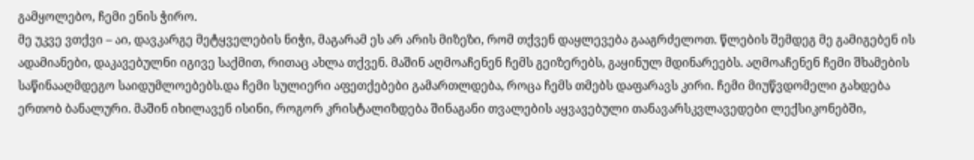გამყოლებო, ჩემი ენის ჭირო.
მე უკვე ვთქვი – აი, დავკარგე მეტყველების ნიჭი, მაგარამ ეს არ არის მიზეზი, რომ თქვენ დაყლევება გააგრძელოთ. წლების შემდეგ მე გამიგებენ ის ადამიანები, დაკავებულნი იგივე საქმით, რითაც ახლა თქვენ. მაშინ აღმოაჩენენ ჩემს გეიზერებს, გაყინულ მდინარეებს. აღმოაჩენენ ჩემი შხამების საწინააღმდეგო საიდუმლოებებს.და ჩემი სულიერი აფეთქებები გამართლდება, როცა ჩემს თმებს დაფარავს კირი. ჩემი მიუწვდომელი გახდება ერთობ ბანალური. მაშინ იხილავენ ისინი, როგორ კრისტალიზდება შინაგანი თვალების აყვავებული თანავარსკვლავედები ლექსიკონებში,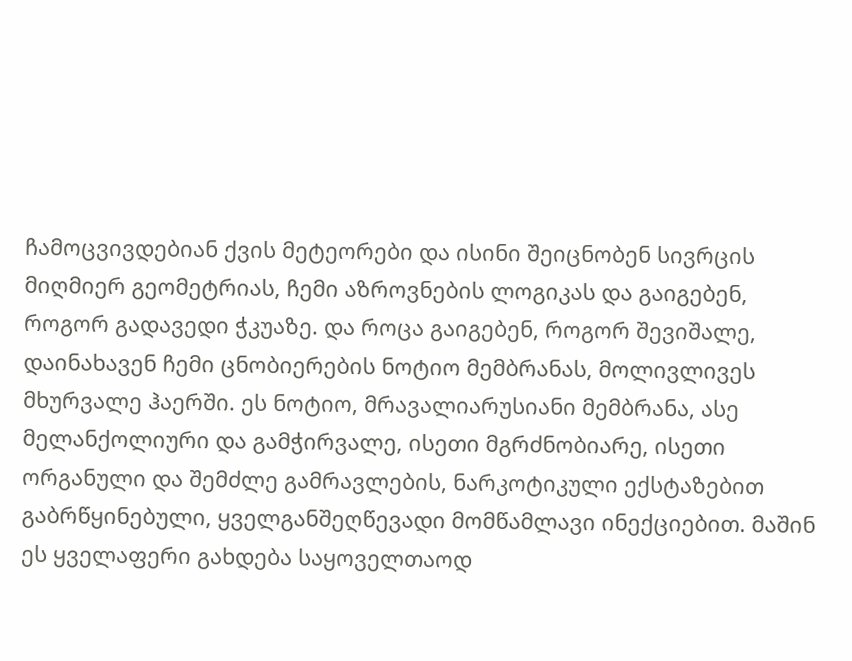ჩამოცვივდებიან ქვის მეტეორები და ისინი შეიცნობენ სივრცის მიღმიერ გეომეტრიას, ჩემი აზროვნების ლოგიკას და გაიგებენ, როგორ გადავედი ჭკუაზე. და როცა გაიგებენ, როგორ შევიშალე, დაინახავენ ჩემი ცნობიერების ნოტიო მემბრანას, მოლივლივეს მხურვალე ჰაერში. ეს ნოტიო, მრავალიარუსიანი მემბრანა, ასე მელანქოლიური და გამჭირვალე, ისეთი მგრძნობიარე, ისეთი ორგანული და შემძლე გამრავლების, ნარკოტიკული ექსტაზებით გაბრწყინებული, ყველგანშეღწევადი მომწამლავი ინექციებით. მაშინ ეს ყველაფერი გახდება საყოველთაოდ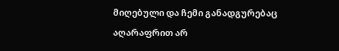მიღებული და ჩემი განადგურებაც აღარაფრით არ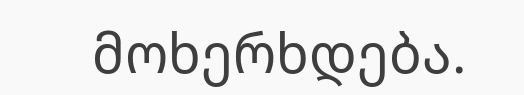მოხერხდება.